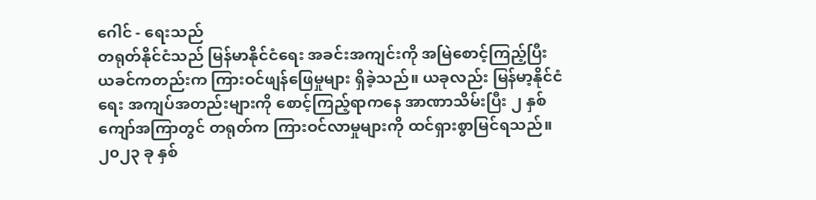ဂေါင် - ရေးသည်
တရုတ်နိုင်ငံသည် မြန်မာနိုင်ငံရေး အခင်းအကျင်းကို အမြဲစောင့်ကြည့်ပြီး ယခင်ကတည်းက ကြားဝင်ဖျန်ဖြေမှုများ ရှိခဲ့သည်။ ယခုလည်း မြန်မာ့နိုင်ငံရေး အကျပ်အတည်းများကို စောင့်ကြည့်ရာကနေ အာဏာသိမ်းပြီး ၂ နှစ်ကျော်အကြာတွင် တရုတ်က ကြားဝင်လာမှုများကို ထင်ရှားစွာမြင်ရသည်။
၂၀၂၃ ခု နှစ်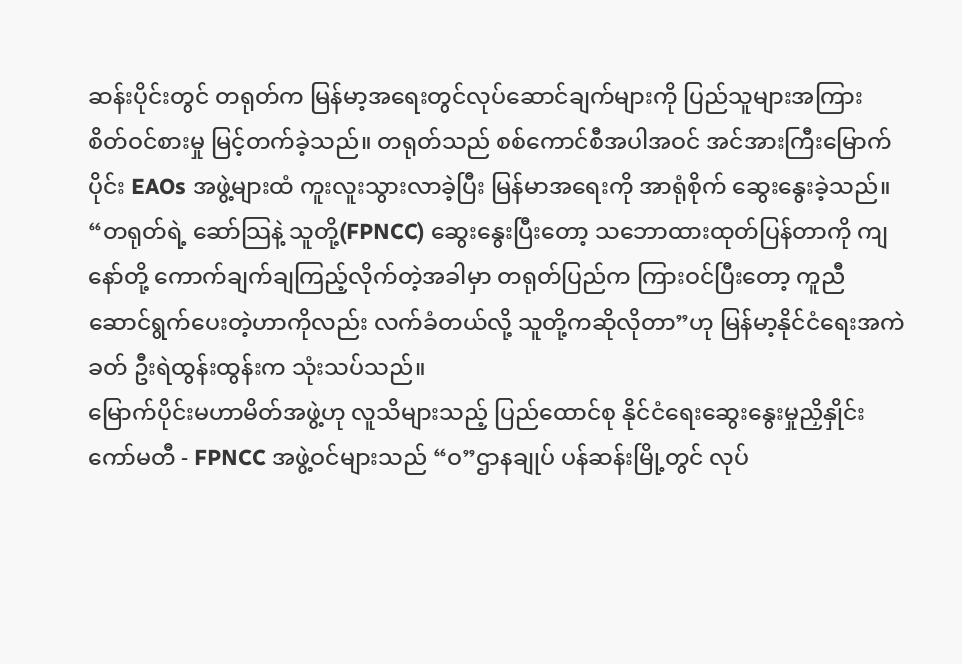ဆန်းပိုင်းတွင် တရုတ်က မြန်မာ့အရေးတွင်လုပ်ဆောင်ချက်များကို ပြည်သူများအကြား စိတ်ဝင်စားမှု မြင့်တက်ခဲ့သည်။ တရုတ်သည် စစ်ကောင်စီအပါအဝင် အင်အားကြီးမြောက်ပိုင်း EAOs အဖွဲ့များထံ ကူးလူးသွားလာခဲ့ပြီး မြန်မာအရေးကို အာရုံစိုက် ဆွေးနွေးခဲ့သည်။
“တရုတ်ရဲ့ ဆော်သြနဲ့ သူတို့(FPNCC) ဆွေးနွေးပြီးတော့ သဘောထားထုတ်ပြန်တာကို ကျနော်တို့ ကောက်ချက်ချကြည့်လိုက်တဲ့အခါမှာ တရုတ်ပြည်က ကြားဝင်ပြီးတော့ ကူညီဆောင်ရွက်ပေးတဲ့ဟာကိုလည်း လက်ခံတယ်လို့ သူတို့ကဆိုလိုတာ”ဟု မြန်မာ့နိုင်ငံရေးအကဲခတ် ဦးရဲထွန်းထွန်းက သုံးသပ်သည်။
မြောက်ပိုင်းမဟာမိတ်အဖွဲ့ဟု လူသိများသည့် ပြည်ထောင်စု နိုင်ငံရေးဆွေးနွေးမှုညှိနှိုင်းကော်မတီ - FPNCC အဖွဲ့ဝင်များသည် “ဝ”ဌာနချုပ် ပန်ဆန်းမြို့တွင် လုပ်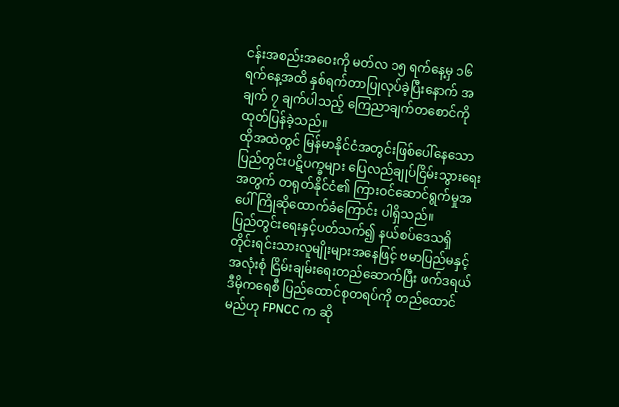ငန်းအစည်းအဝေးကို မတ်လ ၁၅ ရက်နေ့မှ ၁၆ ရက်နေ့အထိ နှစ်ရက်တာပြုလုပ်ခဲ့ပြီးနောက် အချက် ၇ ချက်ပါသည့် ကြေညာချက်တစောင်ကို ထုတ်ပြန်ခဲ့သည်။
ထိုအထဲတွင် မြန်မာနိုင်ငံအတွင်းဖြစ်ပေါ်နေသော ပြည်တွင်းပဋိပက္ခများ ပြေလည်ချုပ်ငြိမ်းသွားရေးအတွက် တရုတ်နိုင်ငံ၏ ကြားဝင်ဆောင်ရွက်မှုအပေါ် ကြိုဆိုထောက်ခံကြောင်း ပါရှိသည်။
ပြည်တွင်းရေးနှင့်ပတ်သက်၍ နယ်စပ်ဒေသရှိ တိုင်းရင်းသားလူမျိုးများအနေဖြင့် ဗမာပြည်မနှင့် အလုံးစုံ ငြိမ်းချမ်းရေးတည်ဆောက်ပြီး ဖက်ဒရယ်ဒီမိုကရေစီ ပြည်ထောင်စုတရပ်ကို တည်ထောင်မည်ဟု FPNCC က ဆို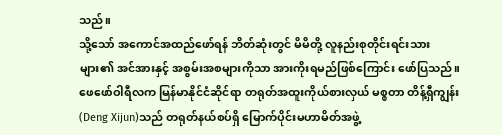သည်။
သို့သော် အကောင်အထည်ဖော်ရန် ဘိတ်ဆုံးတွင် မိမိတို့ လူနည်းစုတိုင်းရင်းသားများ၏ အင်အားနှင့် အစွမ်းအစများကိုသာ အားကိုးရမည်ဖြစ်ကြောင်း ဖော်ပြသည်။
ဖေဖော်ဝါရီလက မြန်မာနိုင်ငံဆိုင်ရာ တရုတ်အထူးကိုယ်စားလှယ် မစ္စတာ တိန့်ရှီကျွန်း (Deng Xijun)သည် တရုတ်နယ်စပ်ရှိ မြောက်ပိုင်းမဟာမိတ်အဖွဲ့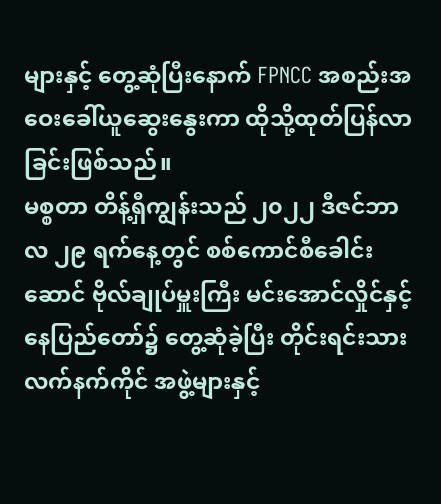များနှင့် တွေ့ဆုံပြီးနောက် FPNCC အစည်းအဝေးခေါ်ယူဆွေးနွေးကာ ထိုသို့ထုတ်ပြန်လာခြင်းဖြစ်သည်။
မစ္စတာ တိန့်ရှီကျွန်းသည် ၂၀၂၂ ဒီဇင်ဘာလ ၂၉ ရက်နေ့တွင် စစ်ကောင်စီခေါင်းဆောင် ဗိုလ်ချုပ်မှူးကြီး မင်းအောင်လှိုင်နှင့် နေပြည်တော်၌ တွေ့ဆုံခဲ့ပြီး တိုင်းရင်းသားလက်နက်ကိုင် အဖွဲ့များနှင့်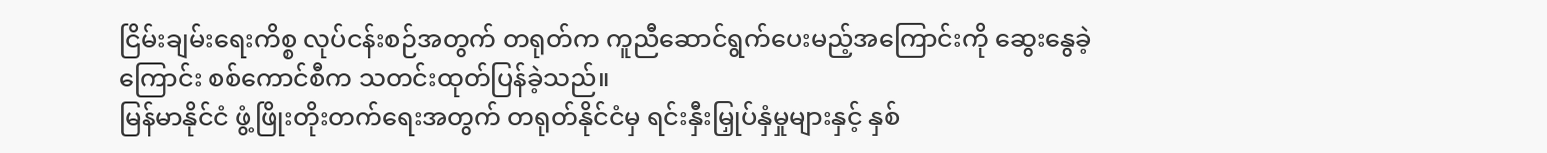ငြိမ်းချမ်းရေးကိစ္စ လုပ်ငန်းစဉ်အတွက် တရုတ်က ကူညီဆောင်ရွက်ပေးမည့်အကြောင်းကို ဆွေးနွေခဲ့ကြောင်း စစ်ကောင်စီက သတင်းထုတ်ပြန်ခဲ့သည်။
မြန်မာနိုင်ငံ ဖွံ့ဖြိုးတိုးတက်ရေးအတွက် တရုတ်နိုင်ငံမှ ရင်းနှီးမြှုပ်နှံမှုများနှင့် နှစ်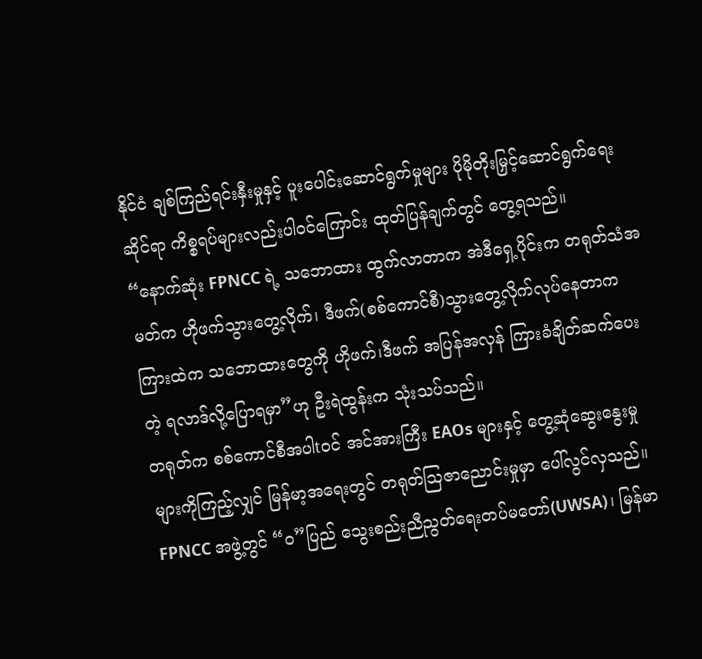နိုင်ငံ ချစ်ကြည်ရင်းနှီးမှုနှင့် ပူးပေါင်းဆောင်ရွက်မှုများ ပိုမိုတိုးမြှင့်ဆောင်ရွက်ရေးဆိုင်ရာ ကိစ္စရပ်များလည်းပါဝင်ကြောင်း ထုတ်ပြန်ချက်တွင် တွေ့ရသည်။
“နောက်ဆုံး FPNCC ရဲ့ သဘောထား ထွက်လာတာက အဲဒီရှေ့ပိုင်းက တရုတ်သံအမတ်က ဟိုဖက်သွားတွေ့လိုက်၊ ဒီဖက်(စစ်ကောင်စီ)သွားတွေ့လိုက်လုပ်နေတာက ကြားထဲက သဘောထားတွေကို ဟိုဖက်၊ဒီဖက် အပြန်အလှန် ကြားခံချိတ်ဆက်ပေးတဲ့ ရလာဒ်လို့ပြောရမှာ”ဟု ဦးရဲထွန်းက သုံးသပ်သည်။
တရုတ်က စစ်ကောင်စီအပါtဝင် အင်အားကြီး EAOs များနှင့် တွေ့ဆုံဆွေးနွေးမှုများကိုကြည့်လျှင် မြန်မာ့အရေးတွင် တရုတ်ဩဇာညောင်းမှုမှာ ပေါ်လွင်လှသည်။
FPNCC အဖွဲ့တွင် “ဝ”ပြည် သွေးစည်းညီညွတ်ရေးတပ်မတော်(UWSA)၊ မြန်မာ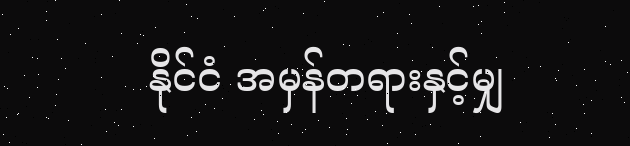နိုင်ငံ အမှန်တရားနှင့်မျှ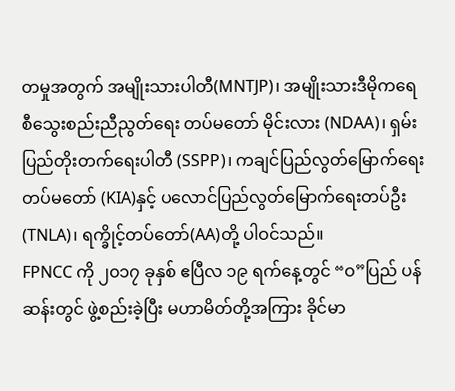တမှုအတွက် အမျိုးသားပါတီ(MNTJP)၊ အမျိုးသားဒီမိုကရေစီသွေးစည်းညီညွတ်ရေး တပ်မတော် မိုင်းလား (NDAA)၊ ရှမ်းပြည်တိုးတက်ရေးပါတီ (SSPP)၊ ကချင်ပြည်လွတ်မြောက်ရေးတပ်မတော် (KIA)နှင့် ပလောင်ပြည်လွတ်မြောက်ရေးတပ်ဦး(TNLA)၊ ရက္ခိုင့်တပ်တော်(AA)တို့ ပါဝင်သည်။
FPNCC ကို ၂၀၁၇ ခုနှစ် ဧပြီလ ၁၉ ရက်နေ့တွင် “ဝ”ပြည် ပန်ဆန်းတွင် ဖွဲ့စည်းခဲ့ပြီး မဟာမိတ်တို့အကြား ခိုင်မာ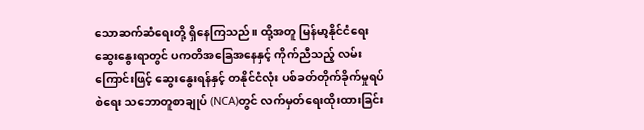သောဆက်ဆံရေးတို့ ရှိနေကြသည်။ ထို့အတူ မြန်မာ့နိုင်ငံရေးဆွေးနွေးရာတွင် ပကတိအခြေအနေနှင့် ကိုက်ညီသည့် လမ်းကြောင်းဖြင့် ဆွေးနွေးရန်နှင့် တနိုင်ငံလုံး ပစ်ခတ်တိုက်ခိုက်မှုရပ်စဲရေး သဘောတူစာချုပ် (NCA)တွင် လက်မှတ်ရေးထိုးထားခြင်း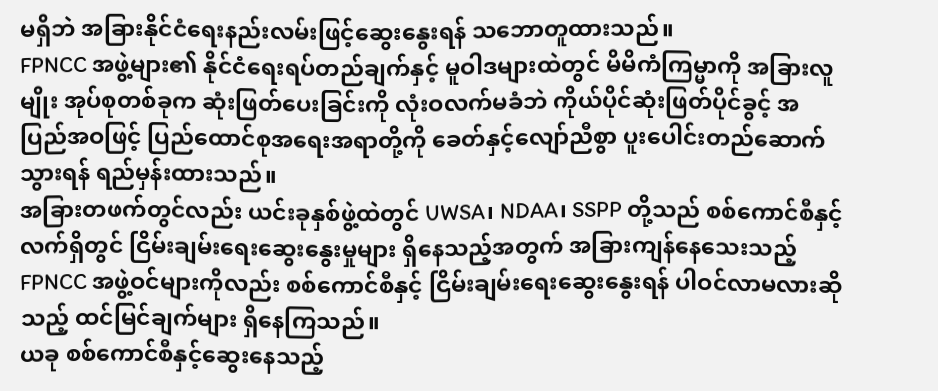မရှိဘဲ အခြားနိုင်ငံရေးနည်းလမ်းဖြင့်ဆွေးနွေးရန် သဘောတူထားသည်။
FPNCC အဖွဲ့များ၏ နိုင်ငံရေးရပ်တည်ချက်နှင့် မူဝါဒများထဲတွင် မိမိကံကြမ္မာကို အခြားလူမျိုး အုပ်စုတစ်ခုက ဆုံးဖြတ်ပေးခြင်းကို လုံးဝလက်မခံဘဲ ကိုယ်ပိုင်ဆုံးဖြတ်ပိုင်ခွင့် အပြည်အဝဖြင့် ပြည်ထောင်စုအရေးအရာတို့ကို ခေတ်နှင့်လျော်ညီစွာ ပူးပေါင်းတည်ဆောက်သွားရန် ရည်မှန်းထားသည်။
အခြားတဖက်တွင်လည်း ယင်းခုနှစ်ဖွဲ့ထဲတွင် UWSA၊ NDAA၊ SSPP တို့သည် စစ်ကောင်စီနှင့် လက်ရှိတွင် ငြိမ်းချမ်းရေးဆွေးနွေးမှုများ ရှိနေသည့်အတွက် အခြားကျန်နေသေးသည့် FPNCC အဖွဲ့ဝင်များကိုလည်း စစ်ကောင်စီနှင့် ငြိမ်းချမ်းရေးဆွေးနွေးရန် ပါဝင်လာမလားဆိုသည့် ထင်မြင်ချက်များ ရှိနေကြသည်။
ယခု စစ်ကောင်စီနှင့်ဆွေးနေသည့်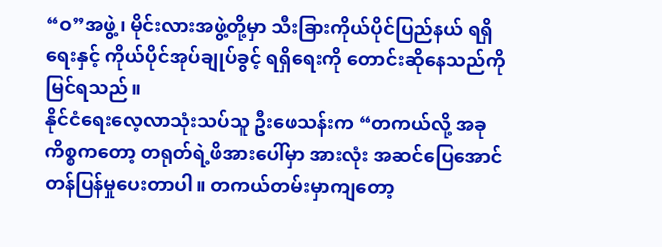“ဝ”အဖွဲ့၊ မိုင်းလားအဖွဲ့တို့မှာ သီးခြားကိုယ်ပိုင်ပြည်နယ် ရရှိရေးနှင့် ကိုယ်ပိုင်အုပ်ချုပ်ခွင့် ရရှိရေးကို တောင်းဆိုနေသည်ကို မြင်ရသည်။
နိုင်ငံရေးလေ့လာသုံးသပ်သူ ဦးဖေသန်းက “တကယ်လို့ အခုကိစ္စကတော့ တရုတ်ရဲ့ဖိအားပေါ်မှာ အားလုံး အဆင်ပြေအောင် တန်ပြန်မှုပေးတာပါ။ တကယ်တမ်းမှာကျတော့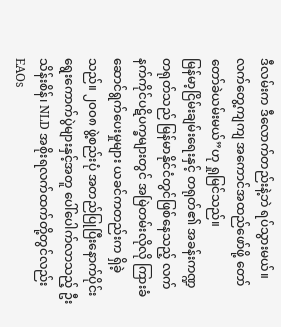ဒီလမ်းက ဒီလောက်တည်းနဲ့ဘဲ ရပ်သွားမယ်။ လက်တွေ့ကျကျ အကောင်အထည်ဖော်ဖို့ တော်တော်ခဲယမ်းမယ်”ဟု ရှုမြင်သည်။
မြန်မာ့ငြိမ်းချမ်းရေးနှင့် တရုတ်၏ အခန်းကဏ္ဍ
တရုတ်သည် မြန်မာနိုင်ငံတွင်ဖြစ်နေသည့် လက်နက်ကိုင်ပဋိပက္ခများတွင် အမြဲတမ်းလိုလို ကြားခံဆောင်ရွက်ပေးမှုများ ယခင်ကတည်းက ရှိခဲ့သည်။ ၂၀၀၈ ဖွဲ့စည်းပုံ အတည်ပြုပြီးနောက်ပိုင်း ရွေးကောက်ပွဲများနှင့်အတူ ပေါ်ပေါက်လာသည့် ဦးသိန်းစိန်၊ NLD အစိုးရလက်ထက်တို့တွင်လည်း EAOs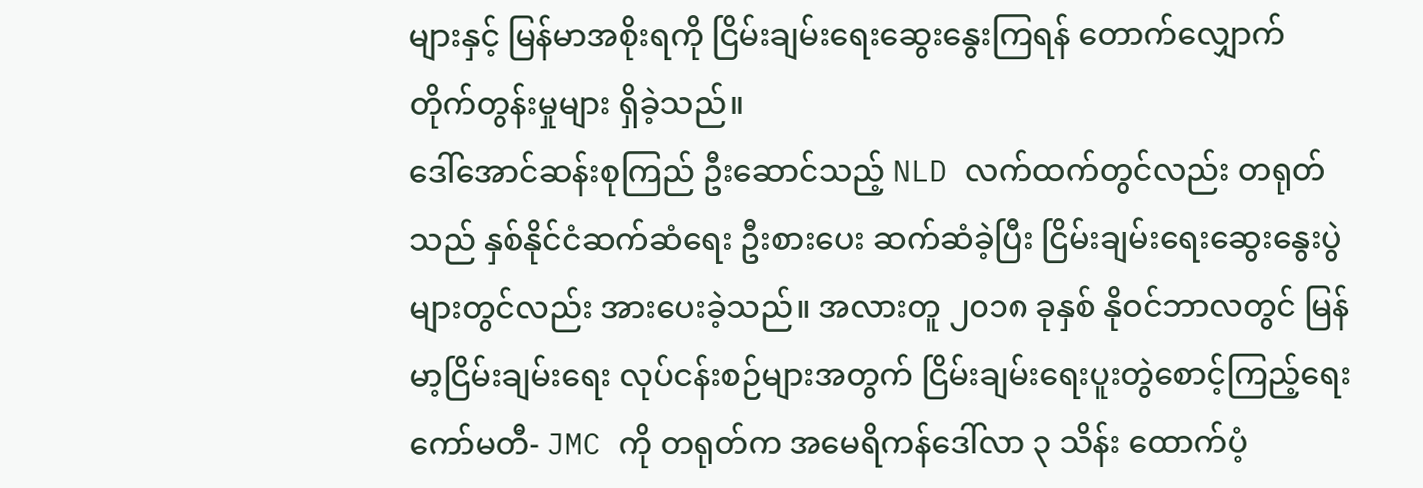များနှင့် မြန်မာအစိုးရကို ငြိမ်းချမ်းရေးဆွေးနွေးကြရန် တောက်လျှောက် တိုက်တွန်းမှုများ ရှိခဲ့သည်။
ဒေါ်အောင်ဆန်းစုကြည် ဦးဆောင်သည့် NLD လက်ထက်တွင်လည်း တရုတ်သည် နှစ်နိုင်ငံဆက်ဆံရေး ဦးစားပေး ဆက်ဆံခဲ့ပြီး ငြိမ်းချမ်းရေးဆွေးနွေးပွဲများတွင်လည်း အားပေးခဲ့သည်။ အလားတူ ၂၀၁၈ ခုနှစ် နိုဝင်ဘာလတွင် မြန်မာ့ငြိမ်းချမ်းရေး လုပ်ငန်းစဉ်များအတွက် ငြိမ်းချမ်းရေးပူးတွဲစောင့်ကြည့်ရေးကော်မတီ- JMC ကို တရုတ်က အမေရိကန်ဒေါ်လာ ၃ သိန်း ထောက်ပံ့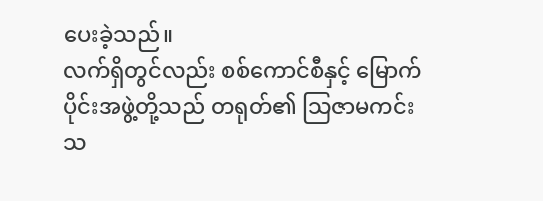ပေးခဲ့သည်။
လက်ရှိတွင်လည်း စစ်ကောင်စီနှင့် မြောက်ပိုင်းအဖွဲ့တို့သည် တရုတ်၏ သြဇာမကင်းသ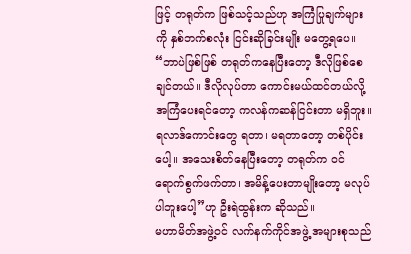ဖြင့် တရုတ်က ဖြစ်သင့်သည်ဟု အကြံပြုချက်များကို နှစ်ဘက်စလုံး ငြင်းဆိုခြင်းမျိုး မတွေ့ရပေ။
“ဘာပဲဖြစ်ဖြစ် တရုတ်ကနေပြီးတော့ ဒီလိုဖြစ်စေချင်တယ်။ ဒီလိုလုပ်တာ ကောင်းမယ်ထင်တယ်လို့ အကြံပေးရင်တော့ ကလန်ကဆန်ငြင်းတာ မရှိဘူး။ ရလာဒ်ကောင်းတွေ ရတာ၊ မရတာတော့ တစ်ပိုင်းပေါ့။ အသေးစိတ်နေပြီးတော့ တရုတ်က ဝင်ရောက်စွက်ဖက်တာ၊ အမိန့်ပေးတာမျိုးတော့ မလုပ်ပါဘူးပေါ့”ဟု ဦးရဲထွန်းက ဆိုသည်။
မဟာမိတ်အဖွဲ့ဝင် လက်နက်ကိုင်အဖွဲ့ အများစုသည်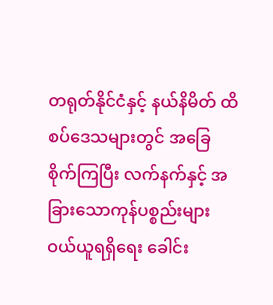တရုတ်နိုင်ငံနှင့် နယ်နိမိတ် ထိစပ်ဒေသများတွင် အခြေစိုက်ကြပြီး လက်နက်နှင့် အခြားသောကုန်ပစ္စည်းများ ဝယ်ယူရရှိရေး ခေါင်း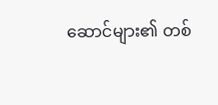ဆောင်များ၏ တစ်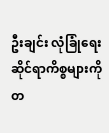ဦးချင်း လုံခြုံရေးဆိုင်ရာကိစ္စများကို တ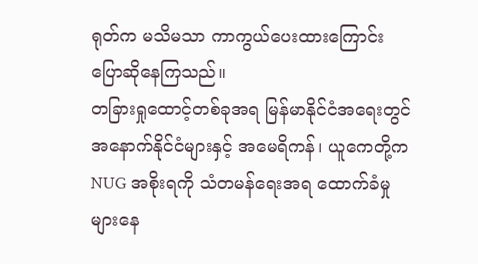ရုတ်က မသိမသာ ကာကွယ်ပေးထားကြောင်း ပြောဆိုနေကြသည်။
တခြားရှုထောင့်တစ်ခုအရ မြန်မာနိုင်ငံအရေးတွင် အနောက်နိုင်ငံများနှင့် အမေရိကန်၊ ယူကေတို့က NUG အစိုးရကို သံတမန်ရေးအရ ထောက်ခံမှုများနေ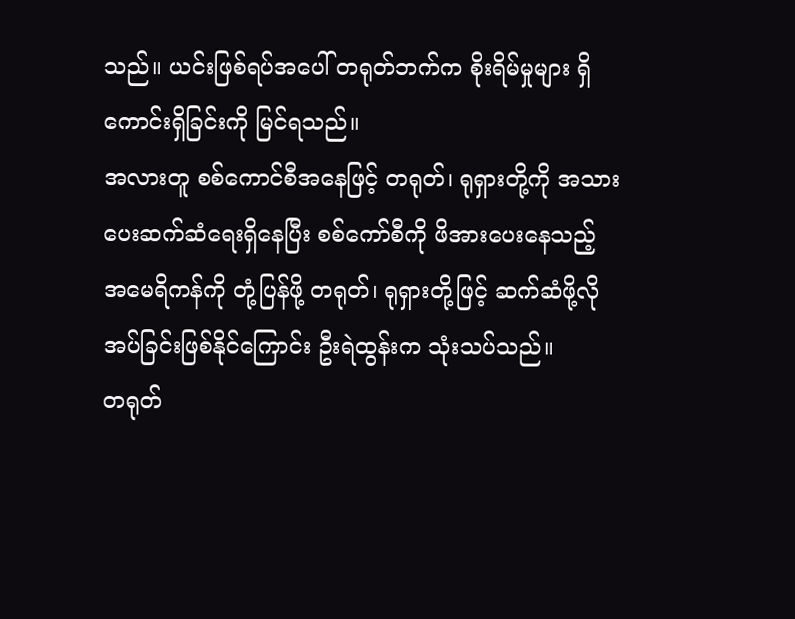သည်။ ယင်းဖြစ်ရပ်အပေါ် တရုတ်ဘက်က စိုးရိမ်မှုများ ရှိကောင်းရှိခြင်းကို မြင်ရသည်။
အလားတူ စစ်ကောင်စီအနေဖြင့် တရုတ်၊ ရုရှားတို့ကို အသားပေးဆက်ဆံရေးရှိနေပြီး စစ်ကော်စီကို ဖိအားပေးနေသည့် အမေရိကန်ကို တုံ့ပြန်ဖို့ တရုတ်၊ ရုရှားတို့ဖြင့် ဆက်ဆံဖို့လိုအပ်ခြင်းဖြစ်နိုင်ကြောင်း ဦးရဲထွန်းက သုံးသပ်သည်။
တရုတ်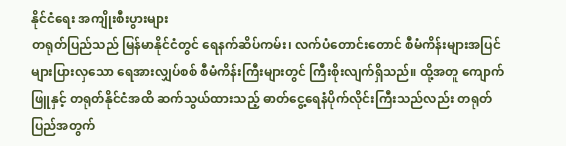နိုင်ငံရေး အကျိုးစီးပွားများ
တရုတ်ပြည်သည် မြန်မာနိုင်ငံတွင် ရေနက်ဆိပ်ကမ်း၊ လက်ပံတောင်းတောင် စီမံကိန်းများအပြင် များပြားလှသော ရေအားလျှပ်စစ် စီမံကိန်းကြီးများတွင် ကြီးစိုးလျက်ရှိသည်။ ထို့အတူ ကျောက်ဖြူနှင့် တရုတ်နိုင်ငံအထိ ဆက်သွယ်ထားသည့် ဓာတ်ငွေ့ရေနံပိုက်လိုင်းကြီးသည်လည်း တရုတ်ပြည်အတွက်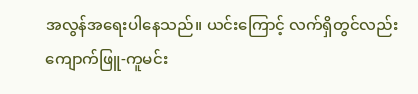အလွန်အရေးပါနေသည်။ ယင်းကြောင့် လက်ရှိတွင်လည်း ကျောက်ဖြူ-ကူမင်း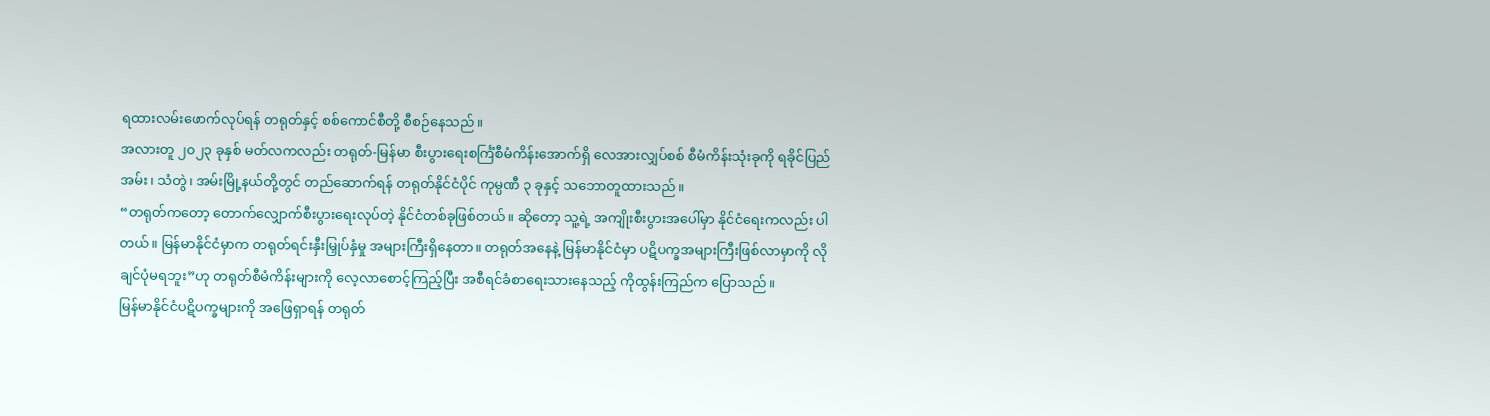ရထားလမ်းဖောက်လုပ်ရန် တရုတ်နှင့် စစ်ကောင်စီတို့ စီစဉ်နေသည်။
အလားတူ ၂၀၂၃ ခုနှစ် မတ်လကလည်း တရုတ်-မြန်မာ စီးပွားရေးစင်္ကြံစီမံကိန်းအောက်ရှိ လေအားလျှပ်စစ် စီမံကိန်းသုံးခုကို ရခိုင်ပြည် အမ်း၊ သံတွဲ၊ အမ်းမြို့နယ်တို့တွင် တည်ဆောက်ရန် တရုတ်နိုင်ငံပိုင် ကုမ္ပဏီ ၃ ခုနှင့် သဘောတူထားသည်။
“တရုတ်ကတော့ တောက်လျှောက်စီးပွားရေးလုပ်တဲ့ နိုင်ငံတစ်ခုဖြစ်တယ်။ ဆိုတော့ သူ့ရဲ့ အကျိုးစီးပွားအပေါ်မှာ နိုင်ငံရေးကလည်း ပါတယ်။ မြန်မာနိုင်ငံမှာက တရုတ်ရင်းနှီးမြှုပ်နှံမှု အများကြီးရှိနေတာ။ တရုတ်အနေနဲ့ မြန်မာနိုင်ငံမှာ ပဋိပက္ခအများကြီးဖြစ်လာမှာကို လိုချင်ပုံမရဘူး”ဟု တရုတ်စီမံကိန်းများကို လေ့လာစောင့်ကြည့်ပြီး အစီရင်ခံစာရေးသားနေသည့် ကိုထွန်းကြည်က ပြောသည်။
မြန်မာနိုင်ငံပဋိပက္ခများကို အဖြေရှာရန် တရုတ်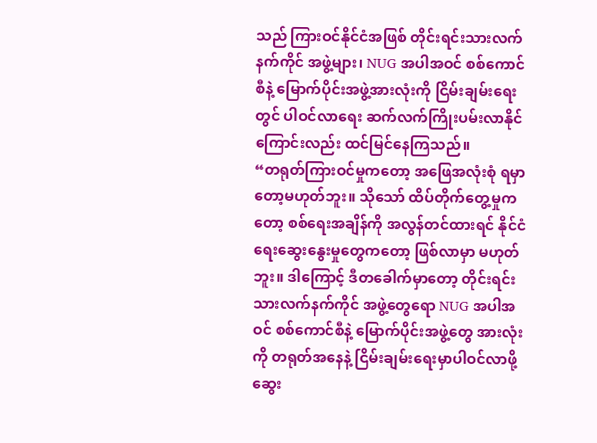သည် ကြားဝင်နိုင်ငံအဖြစ် တိုင်းရင်းသားလက်နက်ကိုင် အဖွဲ့များ၊ NUG အပါအဝင် စစ်ကောင်စီနဲ့ မြောက်ပိုင်းအဖွဲ့အားလုံးကို ငြိမ်းချမ်းရေးတွင် ပါဝင်လာရေး ဆက်လက်ကြိုးပမ်းလာနိုင်ကြောင်းလည်း ထင်မြင်နေကြသည်။
“တရုတ်ကြားဝင်မှုကတော့ အဖြေအလုံးစုံ ရမှာတော့မဟုတ်ဘူး။ သိုသော် ထိပ်တိုက်တွေ့မှုကတော့ စစ်ရေးအချိန်ကို အလွန်တင်ထားရင် နိုင်ငံရေးဆွေးနွေးမှုတွေကတော့ ဖြစ်လာမှာ မဟုတ်ဘူး။ ဒါကြောင့် ဒီတခေါက်မှာတော့ တိုင်းရင်းသားလက်နက်ကိုင် အဖွဲ့တွေရော NUG အပါအဝင် စစ်ကောင်စီနဲ့ မြောက်ပိုင်းအဖွဲ့တွေ အားလုံးကို တရုတ်အနေနဲ့ ငြိမ်းချမ်းရေးမှာပါဝင်လာဖို့ ဆွေး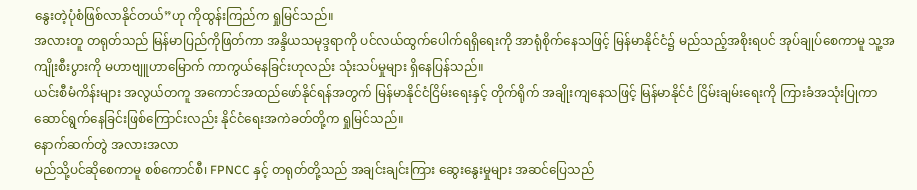နွေးတဲ့ပုံစံဖြစ်လာနိုင်တယ်”ဟု ကိုထွန်းကြည်က ရှုမြင်သည်။
အလားတူ တရုတ်သည် မြန်မာပြည်ကိုဖြတ်ကာ အန္ဒိယသမုဒ္ဒရာကို ပင်လယ်ထွက်ပေါက်ရရှိရေးကို အာရုံစိုက်နေသဖြင့် မြန်မာနိုင်ငံ၌ မည်သည့်အစိုးရပင် အုပ်ချုပ်စေကာမူ သူ့အကျိုးစီးပွားကို မဟာဗျူဟာမြောက် ကာကွယ်နေခြင်းဟုလည်း သုံးသပ်မှုများ ရှိနေပြန်သည်။
ယင်းစီမံကိန်းများ အလွယ်တကူ အကောင်အထည်ဖော်နိုင်ရန်အတွက် မြန်မာနိုင်ငံငြိမ်းရေးနှင့် တိုက်ရိုက် အချိုးကျနေသဖြင့် မြန်မာနိုင်ငံ ငြိမ်းချမ်းရေးကို ကြားခံအသုံးပြုကာ ဆောင်ရွက်နေခြင်းဖြစ်ကြောင်းလည်း နိုင်ငံရေးအကဲခတ်တို့က ရှုမြင်သည်။
နောက်ဆက်တွဲ အလားအလာ
မည်သို့ပင်ဆိုစေကာမူ စစ်ကောင်စီ၊ FPNCC နှင့် တရုတ်တို့သည် အချင်းချင်းကြား ဆွေးနွေးမှုများ အဆင်ပြေသည်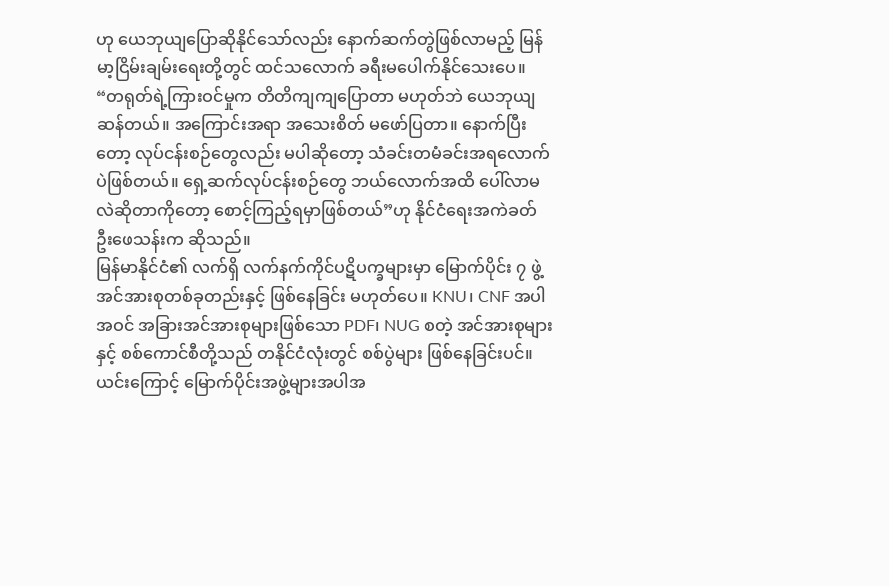ဟု ယေဘုယျပြောဆိုနိုင်သော်လည်း နောက်ဆက်တွဲဖြစ်လာမည့် မြန်မာ့ငြိမ်းချမ်းရေးတို့တွင် ထင်သလောက် ခရီးမပေါက်နိုင်သေးပေ။
“တရုတ်ရဲ့ကြားဝင်မှုက တိတိကျကျပြောတာ မဟုတ်ဘဲ ယေဘုယျဆန်တယ်။ အကြောင်းအရာ အသေးစိတ် မဖော်ပြတာ။ နောက်ပြီးတော့ လုပ်ငန်းစဉ်တွေလည်း မပါဆိုတော့ သံခင်းတမံခင်းအရလောက်ပဲဖြစ်တယ်။ ရှေ့ဆက်လုပ်ငန်းစဉ်တွေ ဘယ်လောက်အထိ ပေါ်လာမလဲဆိုတာကိုတော့ စောင့်ကြည့်ရမှာဖြစ်တယ်”ဟု နိုင်ငံရေးအကဲခတ် ဦးဖေသန်းက ဆိုသည်။
မြန်မာနိုင်ငံ၏ လက်ရှိ လက်နက်ကိုင်ပဋိပက္ခများမှာ မြောက်ပိုင်း ၇ ဖွဲ့ အင်အားစုတစ်ခုတည်းနှင့် ဖြစ်နေခြင်း မဟုတ်ပေ။ KNU၊ CNF အပါအဝင် အခြားအင်အားစုများဖြစ်သော PDF၊ NUG စတဲ့ အင်အားစုများနှင့် စစ်ကောင်စီတို့သည် တနိုင်ငံလုံးတွင် စစ်ပွဲများ ဖြစ်နေခြင်းပင်။
ယင်းကြောင့် မြောက်ပိုင်းအဖွဲ့များအပါအ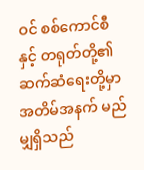ဝင် စစ်ကောင်စီနှင့် တရုတ်တို့၏ ဆက်ဆံရေးတို့မှာ အတိမ်အနက် မည်မျှရှိသည်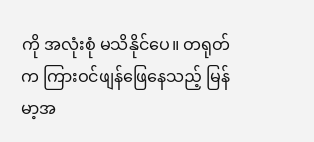ကို အလုံးစုံ မသိနိုင်ပေ။ တရုတ်က ကြားဝင်ဖျန်ဖြေနေသည့် မြန်မာ့အ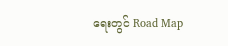ရေးတွင် Road Map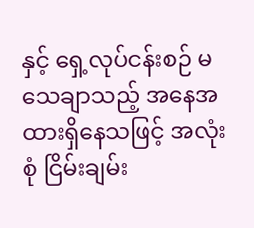နှင့် ရှေ့လုပ်ငန်းစဉ် မသေချာသည့် အနေအထားရှိနေသဖြင့် အလုံးစုံ ငြိမ်းချမ်း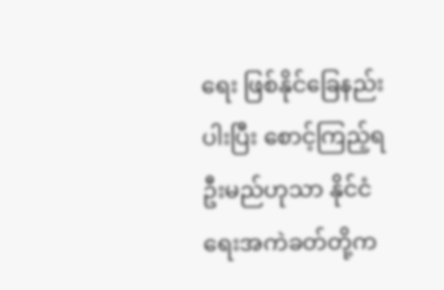ရေး ဖြစ်နိုင်ခြေနည်းပါးပြီး စောင့်ကြည့်ရဦးမည်ဟုသာ နိုင်ငံရေးအကဲခတ်တို့က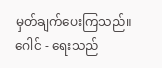မှတ်ချက်ပေးကြသည်။
ဂေါင် - ရေးသည်